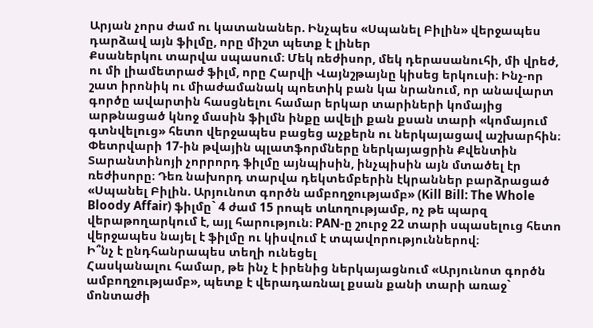Արյան չորս ժամ ու կատանաներ. Ինչպես «Սպանել Բիլին» վերջապես դարձավ այն ֆիլմը, որը միշտ պետք է լիներ
Քսաներկու տարվա սպասում։ Մեկ ռեժիսոր, մեկ դերասանուհի, մի վրեժ, ու մի լիամետրաժ ֆիլմ, որը Հարվի Վայնշթայնը կիսեց երկուսի։ Ինչ-որ շատ իրոնիկ ու միաժամանակ պոետիկ բան կա նրանում, որ անավարտ գործը ավարտին հասցնելու համար երկար տարիների կոմայից արթնացած կնոջ մասին ֆիլմն ինքը ավելի քան քսան տարի «կոմայում գտնվելուց» հետո վերջապես բացեց աչքերն ու ներկայացավ աշխարհին։
Փետրվարի 17-ին թվային պլատֆորմները ներկայացրին Քվենտին Տարանտինոյի չորրորդ ֆիլմը այնպիսին, ինչպիսին այն մտածել էր ռեժիսորը։ Դեռ նախորդ տարվա դեկտեմբերին էկրաններ բարձրացած «Սպանել Բիլին. Արյունոտ գործն ամբողջությամբ» (Kill Bill: The Whole Bloody Affair) ֆիլմը` 4 ժամ 15 րոպե տևողությամբ, ոչ թե պարզ վերաթողարկում է, այլ հարություն։ PAN-ը շուրջ 22 տարի սպասելուց հետո վերջապես նայել է ֆիլմը ու կիսվում է տպավորություններով։
Ի՞նչ է ընդհանրապես տեղի ունեցել
Հասկանալու համար, թե ինչ է իրենից ներկայացնում «Արյունոտ գործն ամբողջությամբ», պետք է վերադառնալ քսան քանի տարի առաջ` մոնտաժի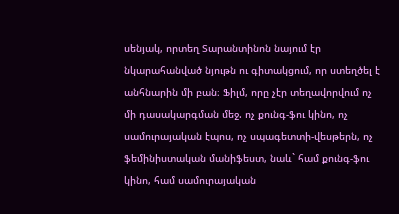սենյակ, որտեղ Տարանտինոն նայում էր նկարահանված նյութն ու գիտակցում, որ ստեղծել է անհնարին մի բան։ Ֆիլմ, որը չէր տեղավորվում ոչ մի դասակարգման մեջ. ոչ քունգ-ֆու կինո, ոչ սամուրայական էպոս, ոչ սպագետտի-վեսթերն, ոչ ֆեմինիստական մանիֆեստ, նաև` համ քունգ-ֆու կինո, համ սամուրայական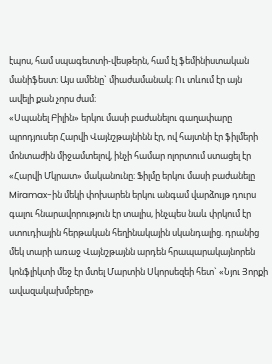էպոս, համ սպագետտի-վեսթերն, համ էլ ֆեմինիստական մանիֆեստ։ Այս ամենը` միաժամանակ։ Ու տևում էր այն ավելի քան չորս ժամ։
«Սպանել Բիլին» երկու մասի բաժանելու գաղափարը պրոդյուսեր Հարվի Վայնշթայնինն էր, ով հայտնի էր ֆիլմերի մոնտաժին միջամտելով, ինչի համար ոլորտում ստացել էր «Հարվի Մկրատ» մականունը։ Ֆիլմը երկու մասի բաժանելը Miramax-ին մեկի փոխարեն երկու անգամ վարձույթ դուրս գալու հնարավորություն էր տալիս, ինչպես նաև փրկում էր ստուդիային հերթական հեղինակային սկանդալից. դրանից մեկ տարի առաջ Վայնշթայնն արդեն հրապարակայնորեն կոնֆլիկտի մեջ էր մտել Մարտին Սկորսեզեի հետ` «Նյու Յորքի ավազակախմբերը»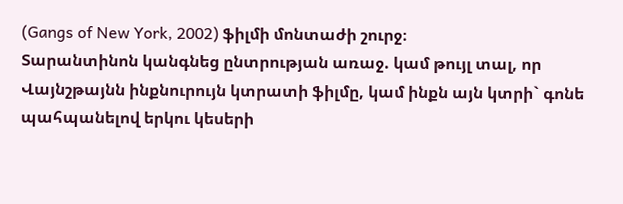(Gangs of New York, 2002) ֆիլմի մոնտաժի շուրջ։
Տարանտինոն կանգնեց ընտրության առաջ. կամ թույլ տալ, որ Վայնշթայնն ինքնուրույն կտրատի ֆիլմը, կամ ինքն այն կտրի` գոնե պահպանելով երկու կեսերի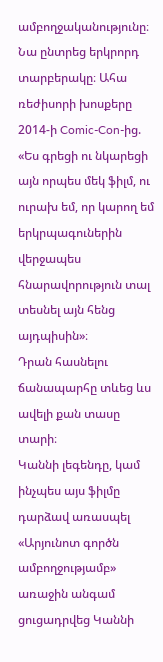ամբողջականությունը։ Նա ընտրեց երկրորդ տարբերակը։ Ահա ռեժիսորի խոսքերը 2014-ի Comic-Con-ից. «Ես գրեցի ու նկարեցի այն որպես մեկ ֆիլմ, ու ուրախ եմ, որ կարող եմ երկրպագուներին վերջապես հնարավորություն տալ տեսնել այն հենց այդպիսին»։
Դրան հասնելու ճանապարհը տևեց ևս ավելի քան տասը տարի։
Կաննի լեգենդը, կամ ինչպես այս ֆիլմը դարձավ առասպել
«Արյունոտ գործն ամբողջությամբ» առաջին անգամ ցուցադրվեց Կաննի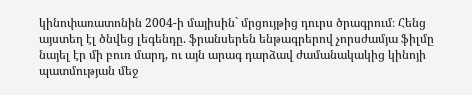կինոփառատոնին 2004-ի մայիսին` մրցույթից դուրս ծրագրում։ Հենց այստեղ էլ ծնվեց լեգենդը. ֆրանսերեն ենթագրերով չորսժամյա ֆիլմը նայել էր մի բուռ մարդ, ու այն արագ դարձավ ժամանակակից կինոյի պատմության մեջ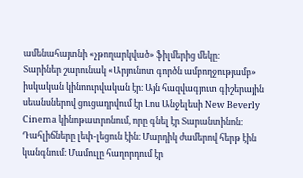ամենահայտնի «չթողարկված» ֆիլմերից մեկը։
Տարիներ շարունակ «Արյունոտ գործն ամբողջությամբ» իսկական կինոուրվական էր։ Այն հազվագյուտ գիշերային սեանսներով ցուցադրվում էր Լոս Անջելեսի New Beverly Cinema կինոթատրոնում, որը գնել էր Տարանտինոն։ Դահլիճները լեփ-լեցուն էին։ Մարդիկ ժամերով հերթ էին կանգնում։ Մամուլը հաղորդում էր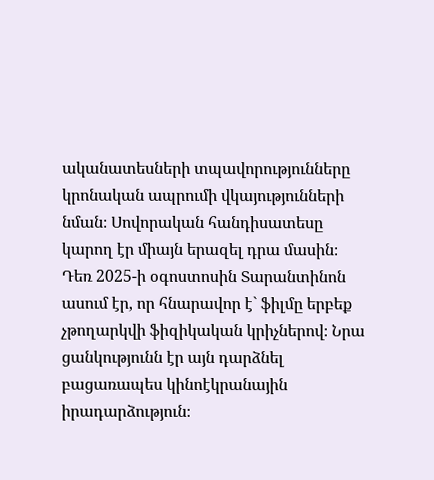ականատեսների տպավորությունները կրոնական ապրումի վկայությունների նման։ Սովորական հանդիսատեսը կարող էր միայն երազել դրա մասին։
Դեռ 2025-ի օգոստոսին Տարանտինոն ասում էր, որ հնարավոր է` ֆիլմը երբեք չթողարկվի ֆիզիկական կրիչներով։ Նրա ցանկությունն էր այն դարձնել բացառապես կինոէկրանային իրադարձություն։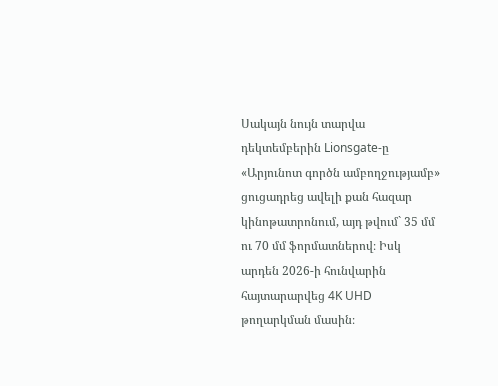Սակայն նույն տարվա դեկտեմբերին Lionsgate-ը «Արյունոտ գործն ամբողջությամբ» ցուցադրեց ավելի քան հազար կինոթատրոնում, այդ թվում` 35 մմ ու 70 մմ ֆորմատներով։ Իսկ արդեն 2026-ի հունվարին հայտարարվեց 4K UHD թողարկման մասին։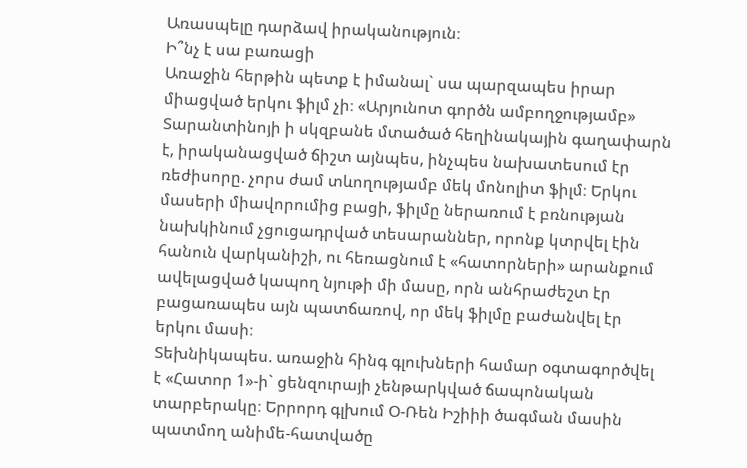Առասպելը դարձավ իրականություն։
Ի՞նչ է սա բառացի
Առաջին հերթին պետք է իմանալ` սա պարզապես իրար միացված երկու ֆիլմ չի։ «Արյունոտ գործն ամբողջությամբ» Տարանտինոյի ի սկզբանե մտածած հեղինակային գաղափարն է, իրականացված ճիշտ այնպես, ինչպես նախատեսում էր ռեժիսորը. չորս ժամ տևողությամբ մեկ մոնոլիտ ֆիլմ։ Երկու մասերի միավորումից բացի, ֆիլմը ներառում է բռնության նախկինում չցուցադրված տեսարաններ, որոնք կտրվել էին հանուն վարկանիշի, ու հեռացնում է «հատորների» արանքում ավելացված կապող նյութի մի մասը, որն անհրաժեշտ էր բացառապես այն պատճառով, որ մեկ ֆիլմը բաժանվել էր երկու մասի։
Տեխնիկապես. առաջին հինգ գլուխների համար օգտագործվել է «Հատոր 1»-ի` ցենզուրայի չենթարկված ճապոնական տարբերակը։ Երրորդ գլխում Օ-Ռեն Իշիիի ծագման մասին պատմող անիմե-հատվածը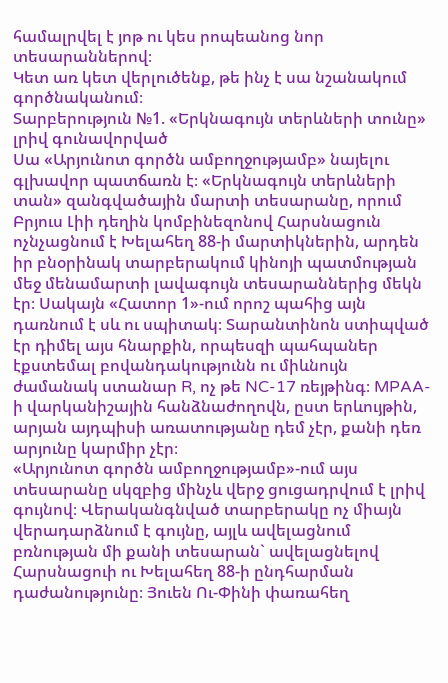համալրվել է յոթ ու կես րոպեանոց նոր տեսարաններով։
Կետ առ կետ վերլուծենք, թե ինչ է սա նշանակում գործնականում։
Տարբերություն №1. «Երկնագույն տերևների տունը» լրիվ գունավորված
Սա «Արյունոտ գործն ամբողջությամբ» նայելու գլխավոր պատճառն է։ «Երկնագույն տերևների տան» զանգվածային մարտի տեսարանը, որում Բրյուս Լիի դեղին կոմբինեզոնով Հարսնացուն ոչնչացնում է Խելահեղ 88-ի մարտիկներին, արդեն իր բնօրինակ տարբերակում կինոյի պատմության մեջ մենամարտի լավագույն տեսարաններից մեկն էր։ Սակայն «Հատոր 1»-ում որոշ պահից այն դառնում է սև ու սպիտակ։ Տարանտինոն ստիպված էր դիմել այս հնարքին, որպեսզի պահպաներ էքստեմալ բովանդակությունն ու միևնույն ժամանակ ստանար R, ոչ թե NC-17 ռեյթինգ։ MPAA-ի վարկանիշային հանձնաժողովն, ըստ երևույթին, արյան այդպիսի առատությանը դեմ չէր, քանի դեռ արյունը կարմիր չէր։
«Արյունոտ գործն ամբողջությամբ»-ում այս տեսարանը սկզբից մինչև վերջ ցուցադրվում է լրիվ գույնով։ Վերականգնված տարբերակը ոչ միայն վերադարձնում է գույնը, այլև ավելացնում բռնության մի քանի տեսարան` ավելացնելով Հարսնացուի ու Խելահեղ 88-ի ընդհարման դաժանությունը։ Յուեն Ու-Փինի փառահեղ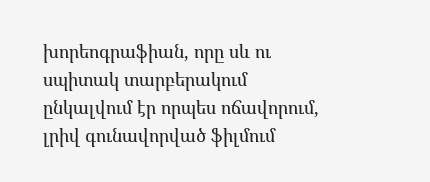խորեոգրաֆիան, որը սև ու սպիտակ տարբերակում ընկալվում էր որպես ոճավորում, լրիվ գունավորված ֆիլմում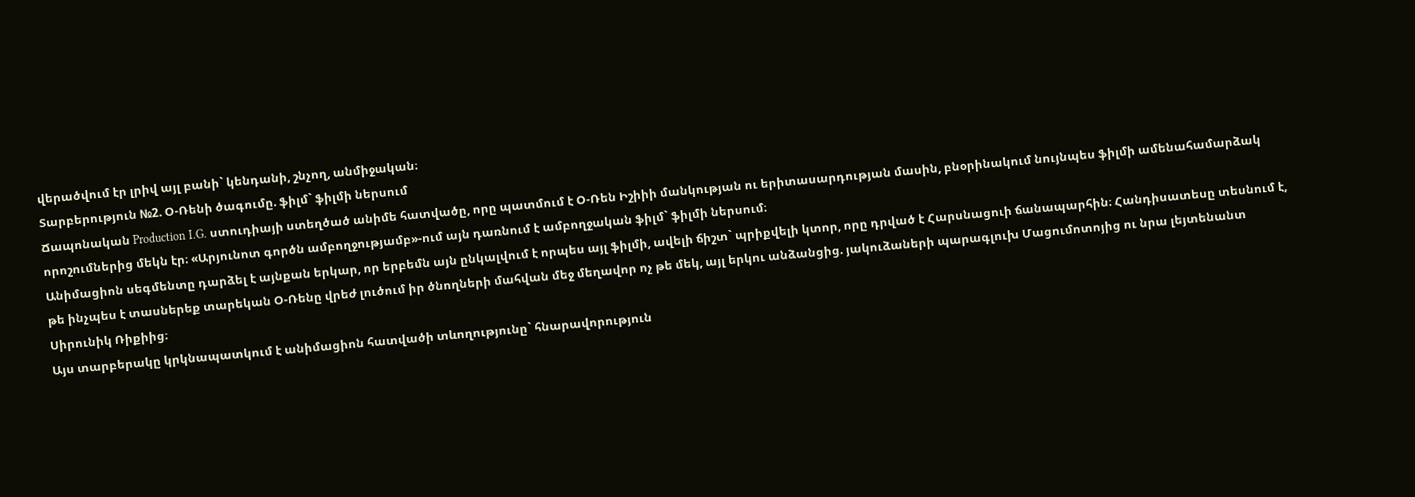վերածվում էր լրիվ այլ բանի` կենդանի, շնչող, անմիջական։
Տարբերություն №2. Օ-Ռենի ծագումը. ֆիլմ` ֆիլմի ներսում
Ճապոնական Production I.G. ստուդիայի ստեղծած անիմե հատվածը, որը պատմում է Օ-Ռեն Իշիիի մանկության ու երիտասարդության մասին, բնօրինակում նույնպես ֆիլմի ամենահամարձակ որոշումներից մեկն էր։ «Արյունոտ գործն ամբողջությամբ»-ում այն դառնում է ամբողջական ֆիլմ` ֆիլմի ներսում։
Անիմացիոն սեգմենտը դարձել է այնքան երկար, որ երբեմն այն ընկալվում է որպես այլ ֆիլմի, ավելի ճիշտ` պրիքվելի կտոր, որը դրված է Հարսնացուի ճանապարհին։ Հանդիսատեսը տեսնում է, թե ինչպես է տասներեք տարեկան Օ-Ռենը վրեժ լուծում իր ծնողների մահվան մեջ մեղավոր ոչ թե մեկ, այլ երկու անձանցից. յակուձաների պարագլուխ Մացումոտոյից ու նրա լեյտենանտ Սիրունիկ Ռիքիից։
Այս տարբերակը կրկնապատկում է անիմացիոն հատվածի տևողությունը` հնարավորություն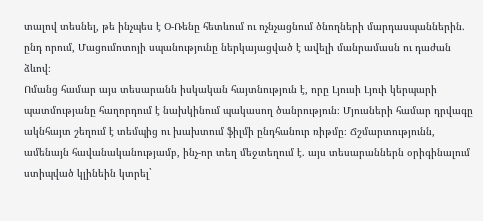տալով տեսնել, թե ինչպես է Օ-Ռենը հետևում ու ոչնչացնում ծնողների մարդասպաններին. ընդ որում, Մացումոտոյի սպանությունը ներկայացված է ավելի մանրամասն ու դաժան ձևով։
Ոմանց համար այս տեսարանն իսկական հայտնություն է, որը Լյուսի Լյուի կերպարի պատմությանը հաղորդում է նախկինում պակասող ծանրություն։ Մյուսների համար դրվագը ակնհայտ շեղում է տեմպից ու խախտում ֆիլմի ընդհանուր ռիթմը։ Ճշմարտությունն, ամենայն հավանականությամբ, ինչ-որ տեղ մեջտեղում է. այս տեսարաններն օրիգինալում ստիպված կլինեին կտրել`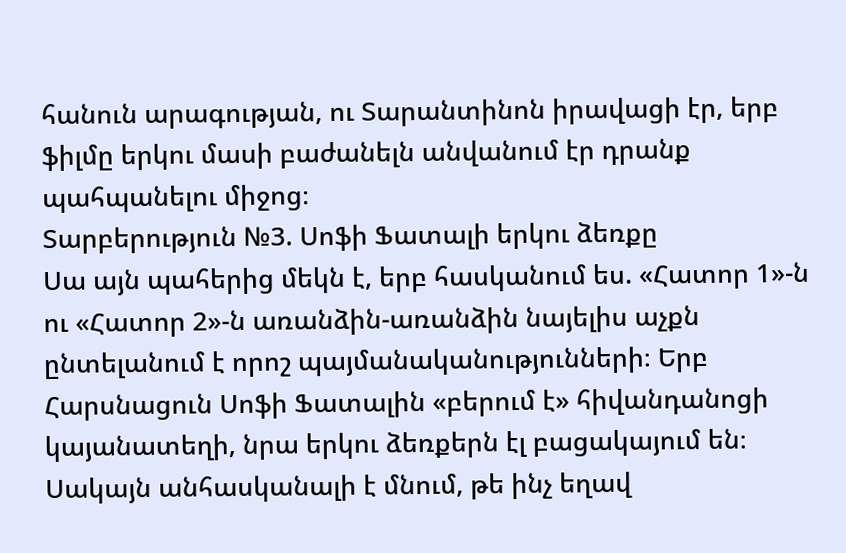հանուն արագության, ու Տարանտինոն իրավացի էր, երբ ֆիլմը երկու մասի բաժանելն անվանում էր դրանք պահպանելու միջոց։
Տարբերություն №3. Սոֆի Ֆատալի երկու ձեռքը
Սա այն պահերից մեկն է, երբ հասկանում ես. «Հատոր 1»-ն ու «Հատոր 2»-ն առանձին-առանձին նայելիս աչքն ընտելանում է որոշ պայմանականությունների։ Երբ Հարսնացուն Սոֆի Ֆատալին «բերում է» հիվանդանոցի կայանատեղի, նրա երկու ձեռքերն էլ բացակայում են։ Սակայն անհասկանալի է մնում, թե ինչ եղավ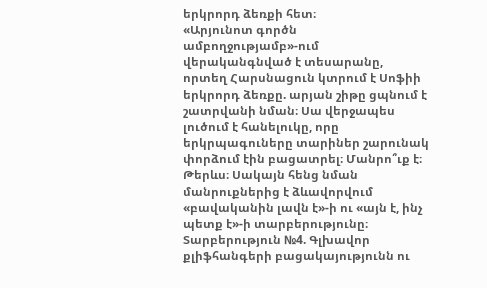երկրորդ ձեռքի հետ։
«Արյունոտ գործն ամբողջությամբ»-ում վերականգնված է տեսարանը, որտեղ Հարսնացուն կտրում է Սոֆիի երկրորդ ձեռքը. արյան շիթը ցպնում է շատրվանի նման։ Սա վերջապես լուծում է հանելուկը, որը երկրպագուները տարիներ շարունակ փորձում էին բացատրել։ Մանրո՞ւք է։ Թերևս։ Սակայն հենց նման մանրուքներից է ձևավորվում «բավականին լավն է»-ի ու «այն է, ինչ պետք է»-ի տարբերությունը։
Տարբերություն №4. Գլխավոր քլիֆհանգերի բացակայությունն ու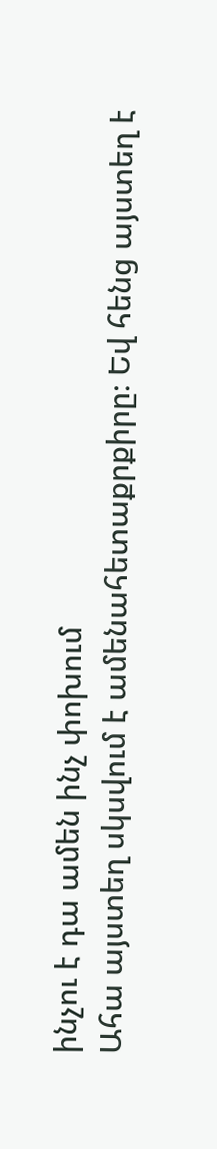ինչու է դա ամեն ինչ փոխում
Ահա այստեղ սկսվում է ամենահետաքրքիրը։ Եվ հենց այստեղ է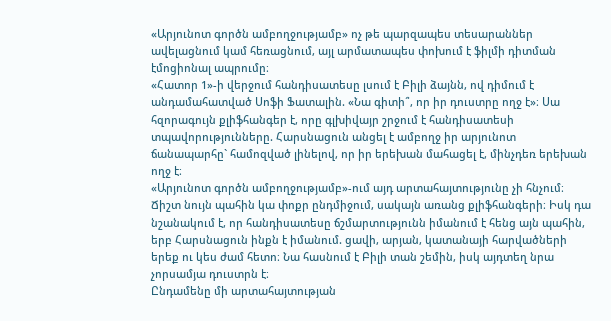«Արյունոտ գործն ամբողջությամբ» ոչ թե պարզապես տեսարաններ ավելացնում կամ հեռացնում, այլ արմատապես փոխում է ֆիլմի դիտման էմոցիոնալ ապրումը։
«Հատոր 1»-ի վերջում հանդիսատեսը լսում է Բիլի ձայնն, ով դիմում է անդամահատված Սոֆի Ֆատալին. «Նա գիտի՞, որ իր դուստրը ողջ է»։ Սա հզորագույն քլիֆհանգեր է, որը գլխիվայր շրջում է հանդիսատեսի տպավորությունները. Հարսնացուն անցել է ամբողջ իր արյունոտ ճանապարհը` համոզված լինելով, որ իր երեխան մահացել է, մինչդեռ երեխան ողջ է։
«Արյունոտ գործն ամբողջությամբ»-ում այդ արտահայտությունը չի հնչում։ Ճիշտ նույն պահին կա փոքր ընդմիջում, սակայն առանց քլիֆհանգերի։ Իսկ դա նշանակում է, որ հանդիսատեսը ճշմարտությունն իմանում է հենց այն պահին, երբ Հարսնացուն ինքն է իմանում. ցավի, արյան, կատանայի հարվածների երեք ու կես ժամ հետո։ Նա հասնում է Բիլի տան շեմին, իսկ այդտեղ նրա չորսամյա դուստրն է։
Ընդամենը մի արտահայտության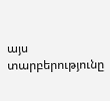այս տարբերությունը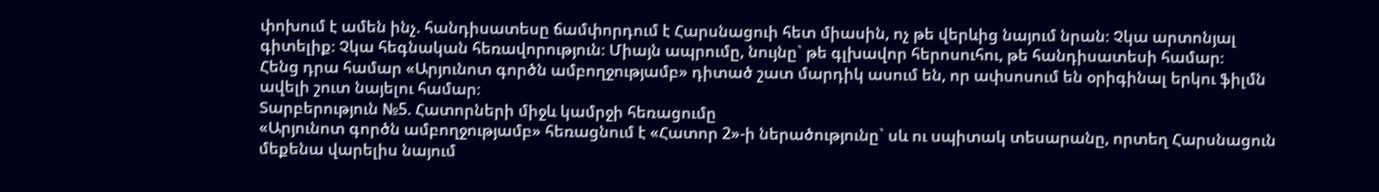փոխում է ամեն ինչ. հանդիսատեսը ճամփորդում է Հարսնացուի հետ միասին, ոչ թե վերևից նայում նրան։ Չկա արտոնյալ գիտելիք։ Չկա հեգնական հեռավորություն։ Միայն ապրումը, նույնը` թե գլխավոր հերոսուհու, թե հանդիսատեսի համար։
Հենց դրա համար «Արյունոտ գործն ամբողջությամբ» դիտած շատ մարդիկ ասում են, որ ափսոսում են օրիգինալ երկու ֆիլմն ավելի շուտ նայելու համար։
Տարբերություն №5. Հատորների միջև կամրջի հեռացումը
«Արյունոտ գործն ամբողջությամբ» հեռացնում է «Հատոր 2»-ի ներածությունը` սև ու սպիտակ տեսարանը, որտեղ Հարսնացուն մեքենա վարելիս նայում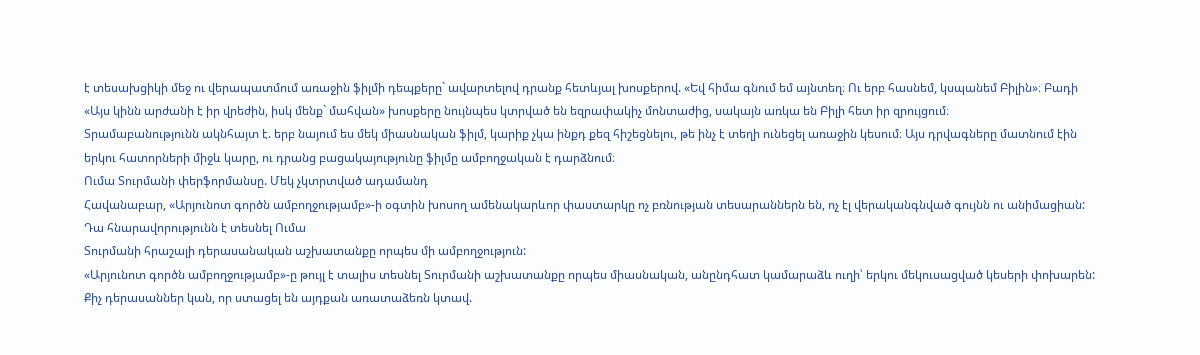է տեսախցիկի մեջ ու վերապատմում առաջին ֆիլմի դեպքերը` ավարտելով դրանք հետևյալ խոսքերով. «Եվ հիմա գնում եմ այնտեղ։ Ու երբ հասնեմ, կսպանեմ Բիլին»։ Բադի «Այս կինն արժանի է իր վրեժին, իսկ մենք` մահվան» խոսքերը նույնպես կտրված են եզրափակիչ մոնտաժից, սակայն առկա են Բիլի հետ իր զրույցում։
Տրամաբանությունն ակնհայտ է. երբ նայում ես մեկ միասնական ֆիլմ, կարիք չկա ինքդ քեզ հիշեցնելու, թե ինչ է տեղի ունեցել առաջին կեսում։ Այս դրվագները մատնում էին երկու հատորների միջև կարը, ու դրանց բացակայությունը ֆիլմը ամբողջական է դարձնում։
Ումա Տուրմանի փերֆորմանսը. Մեկ չկտրտված ադամանդ
Հավանաբար, «Արյունոտ գործն ամբողջությամբ»-ի օգտին խոսող ամենակարևոր փաստարկը ոչ բռնության տեսարաններն են, ոչ էլ վերականգնված գույնն ու անիմացիան: Դա հնարավորությունն է տեսնել Ումա
Տուրմանի հրաշալի դերասանական աշխատանքը որպես մի ամբողջություն:
«Արյունոտ գործն ամբողջությամբ»-ը թույլ է տալիս տեսնել Տուրմանի աշխատանքը որպես միասնական, անընդհատ կամարաձև ուղի՝ երկու մեկուսացված կեսերի փոխարեն: Քիչ դերասաններ կան, որ ստացել են այդքան առատաձեռն կտավ.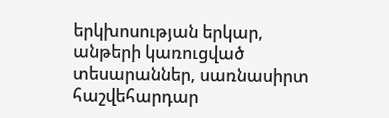երկխոսության երկար, անթերի կառուցված տեսարաններ, սառնասիրտ հաշվեհարդար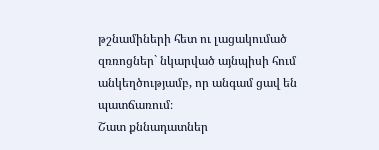թշնամիների հետ ու լացակումած զռռոցներ` նկարված այնպիսի հում անկեղծությամբ, որ անգամ ցավ են պատճառում։
Շատ քննադատներ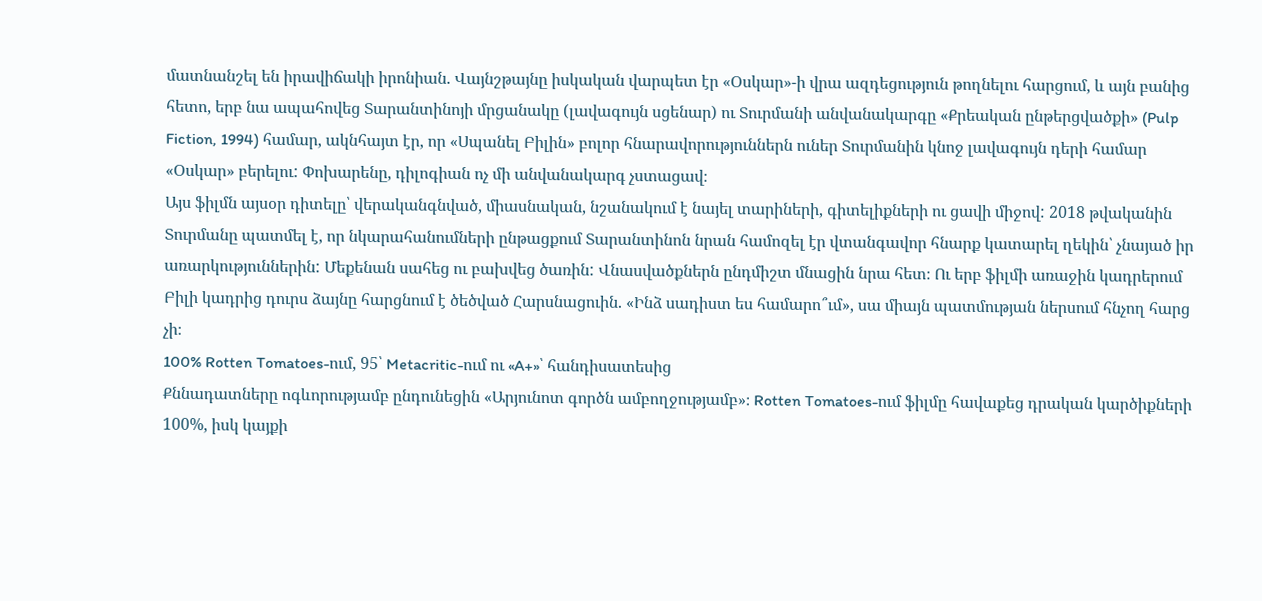մատնանշել են իրավիճակի իրոնիան. Վայնշթայնը իսկական վարպետ էր «Օսկար»-ի վրա ազդեցություն թողնելու հարցում, և այն բանից հետո, երբ նա ապահովեց Տարանտինոյի մրցանակը (լավագույն սցենար) ու Տուրմանի անվանակարգը «Քրեական ընթերցվածքի» (Pulp Fiction, 1994) համար, ակնհայտ էր, որ «Սպանել Բիլին» բոլոր հնարավորություններն ուներ Տուրմանին կնոջ լավագույն դերի համար «Օսկար» բերելու: Փոխարենը, դիլոգիան ոչ մի անվանակարգ չստացավ։
Այս ֆիլմն այսօր դիտելը՝ վերականգնված, միասնական, նշանակում է նայել տարիների, գիտելիքների ու ցավի միջով: 2018 թվականին Տուրմանը պատմել է, որ նկարահանումների ընթացքում Տարանտինոն նրան համոզել էր վտանգավոր հնարք կատարել ղեկին՝ չնայած իր առարկություններին: Մեքենան սահեց ու բախվեց ծառին: Վնասվածքներն ընդմիշտ մնացին նրա հետ։ Ու երբ ֆիլմի առաջին կադրերում Բիլի կադրից դուրս ձայնը հարցնում է ծեծված Հարսնացուին. «Ինձ սադիստ ես համարո՞ւմ», սա միայն պատմության ներսում հնչող հարց չի։
100% Rotten Tomatoes-ում, 95՝ Metacritic-ում ու «A+»՝ հանդիսատեսից
Քննադատները ոգևորությամբ ընդունեցին «Արյունոտ գործն ամբողջությամբ»։ Rotten Tomatoes-ում ֆիլմը հավաքեց դրական կարծիքների 100%, իսկ կայքի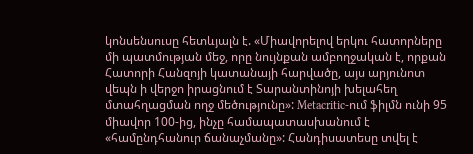կոնսենսուսը հետևյալն է. «Միավորելով երկու հատորները մի պատմության մեջ, որը նույնքան ամբողջական է, որքան Հատորի Հանզոյի կատանայի հարվածը, այս արյունոտ վեպն ի վերջո իրացնում է Տարանտինոյի խելահեղ մտահղացման ողջ մեծությունը»: Metacritic-ում ֆիլմն ունի 95 միավոր 100-ից, ինչը համապատասխանում է «համընդհանուր ճանաչմանը»: Հանդիսատեսը տվել է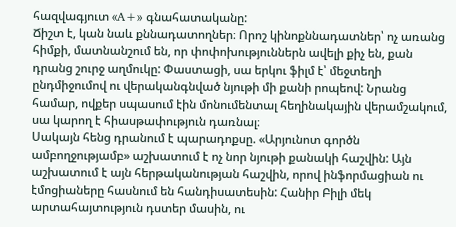հազվագյուտ «A+» գնահատականը:
Ճիշտ է, կան նաև քննադատողներ։ Որոշ կինոքննադատներ՝ ոչ առանց հիմքի, մատնանշում են, որ փոփոխություններն ավելի քիչ են, քան դրանց շուրջ աղմուկը: Փաստացի, սա երկու ֆիլմ է՝ մեջտեղի ընդմիջումով ու վերականգնված նյութի մի քանի րոպեով: Նրանց համար, ովքեր սպասում էին մոնումենտալ հեղինակային վերամշակում, սա կարող է հիասթափություն դառնալ։
Սակայն հենց դրանում է պարադոքսը. «Արյունոտ գործն ամբողջությամբ» աշխատում է ոչ նոր նյութի քանակի հաշվին: Այն աշխատում է այն հերթականության հաշվին, որով ինֆորմացիան ու էմոցիաները հասնում են հանդիսատեսին: Հանիր Բիլի մեկ արտահայտություն դստեր մասին, ու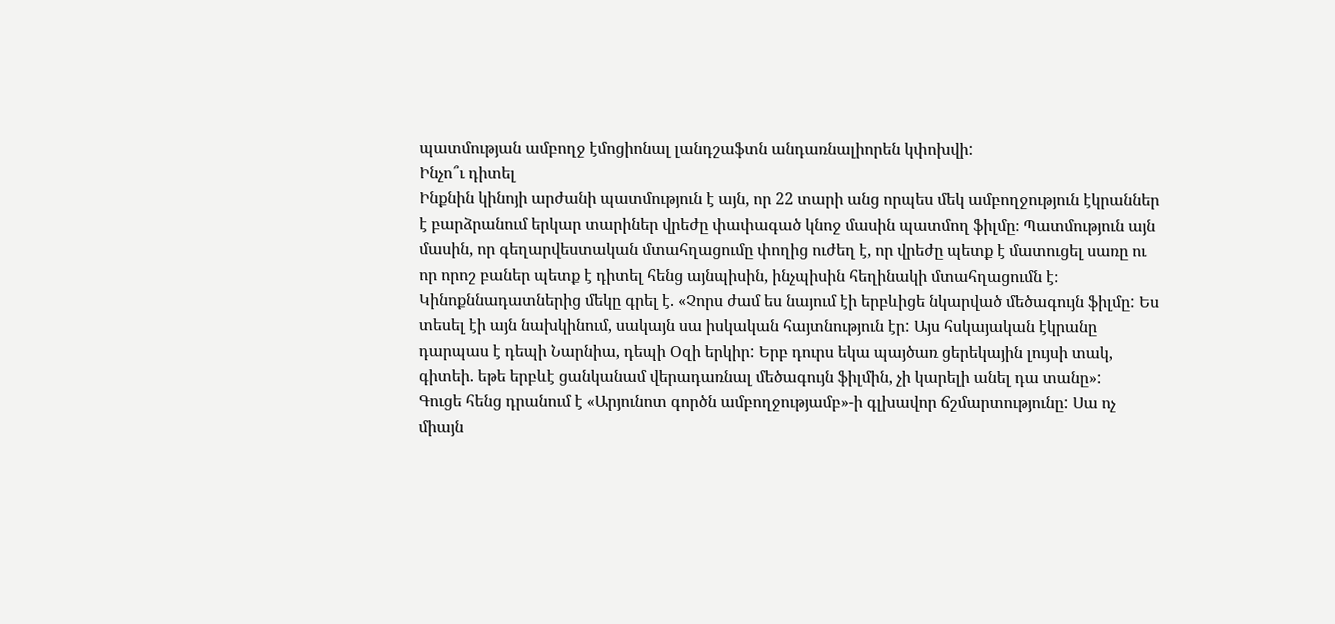պատմության ամբողջ էմոցիոնալ լանդշաֆտն անդառնալիորեն կփոխվի:
Ինչո՞ւ դիտել
Ինքնին կինոյի արժանի պատմություն է այն, որ 22 տարի անց որպես մեկ ամբողջություն էկրաններ է բարձրանում երկար տարիներ վրեժը փափագած կնոջ մասին պատմող ֆիլմը։ Պատմություն այն մասին, որ գեղարվեստական մտահղացումը փողից ուժեղ է, որ վրեժը պետք է մատուցել սառը ու որ որոշ բաներ պետք է դիտել հենց այնպիսին, ինչպիսին հեղինակի մտահղացումն է։
Կինոքննադատներից մեկը գրել է. «Չորս ժամ ես նայում էի երբևիցե նկարված մեծագույն ֆիլմը: Ես տեսել էի այն նախկինում, սակայն սա իսկական հայտնություն էր: Այս հսկայական էկրանը դարպաս է դեպի Նարնիա, դեպի Օզի երկիր: Երբ դուրս եկա պայծառ ցերեկային լույսի տակ, գիտեի. եթե երբևէ ցանկանամ վերադառնալ մեծագույն ֆիլմին, չի կարելի անել դա տանը»:
Գուցե հենց դրանում է «Արյունոտ գործն ամբողջությամբ»-ի գլխավոր ճշմարտությունը: Սա ոչ միայն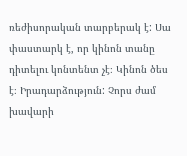ռեժիսորական տարբերակ է: Սա փաստարկ է, որ կինոն տանը դիտելու կոնտենտ չէ։ Կինոն ծես է։ Իրադարձություն: Չորս ժամ խավարի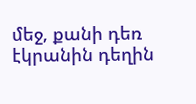մեջ, քանի դեռ էկրանին դեղին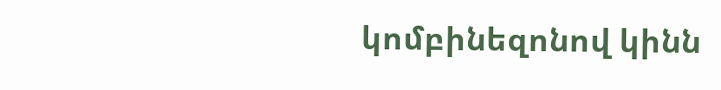կոմբինեզոնով կինն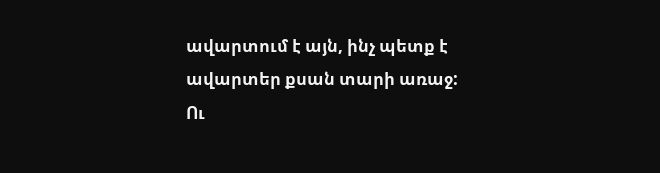ավարտում է այն, ինչ պետք է ավարտեր քսան տարի առաջ:
Ու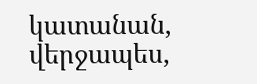կատանան, վերջապես,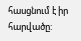հասցնում է իր հարվածը: